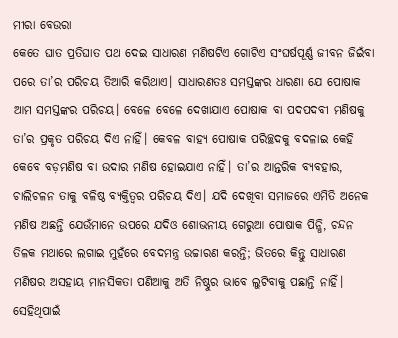ମୀରା ବେଉରା
କେତେ ଘାତ ପ୍ରତିଘାତ ପଥ ଦେଇ ସାଧାରଣ ମଣିଷଟିଏ ଗୋଟିଏ ସଂଘର୍ଷପୂର୍ଣ୍ଣ ଜୀବନ ଜିଇଁବା ପରେ ତା’ର ପରିଚୟ ତିଆରି କରିଥାଏ। ସାଧାରଣତଃ ସମସ୍ତଙ୍କର ଧାରଣା ଯେ ପୋଷାକ ଆମ ସମସ୍ତଙ୍କର ପରିଚୟ। ବେଳେ ବେଳେ ଦେଖାଯାଏ ପୋଷାକ ବା ପଦପଦବୀ ମଣିଷକୁ ତା’ର ପ୍ରକୃତ ପରିଚୟ ଦିଏ ନାହିଁ। କେବଳ ବାହ୍ୟ ପୋଷାକ ପରିଚ୍ଛଦକୁ ବଦଳାଇ କେହି କେବେ ବଡ଼ମଣିଷ ବା ଉଦାର ମଣିଷ ହୋଇଯାଏ ନାହିଁ। ତା’ର ଆନ୍ତରିକ ବ୍ୟବହାର, ଚାଲିଚଳନ ତାକୁ ବଳିଷ୍ଠ ବ୍ୟକ୍ତିତ୍ୱର ପରିଚୟ ଦିଏ। ଯଦି ଦେଖିବା ସମାଜରେ ଏମିତି ଅନେକ ମଣିଷ ଅଛନ୍ତି ଯେଉଁମାନେ ଉପରେ ଯଦିଓ ଶୋଭନୀୟ ଗେରୁଆ ପୋଷାକ ପିନ୍ଧି, ଚନ୍ଦନ ତିଳକ ମଥାରେ ଲଗାଇ ମୁହଁରେ ବେଦମନ୍ତ୍ର ଉଚ୍ଚାରଣ କରନ୍ତି; ଭିତରେ କିନ୍ତୁ ସାଧାରଣ ମଣିଷର ଅସହାୟ ମାନସିକତା ପଣିଆକୁ ଅତି ନିଷ୍ଠୁର ଭାବେ ଲୁଟିବାକୁ ପଛାନ୍ତି ନାହିଁ। ସେହିଥିପାଇଁ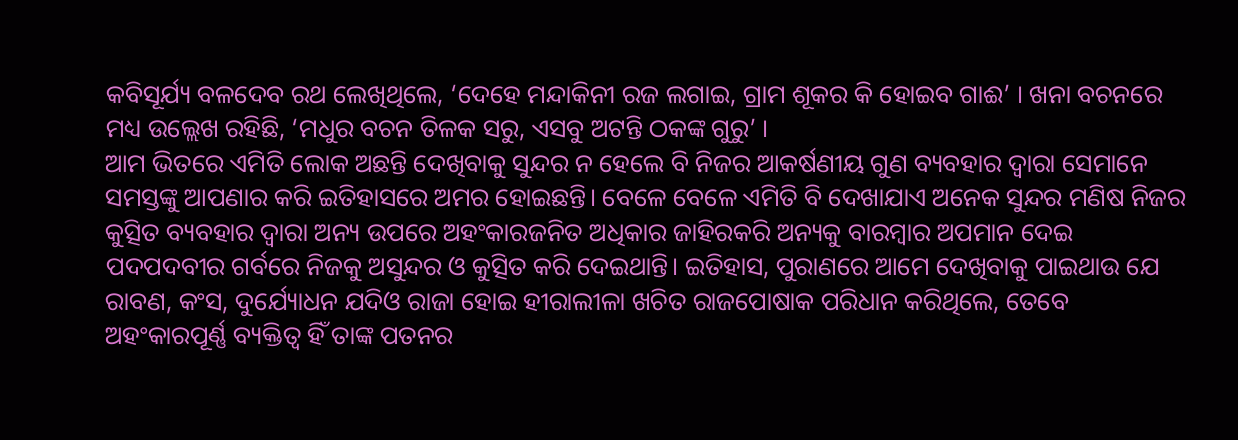କବିସୂର୍ଯ୍ୟ ବଳଦେବ ରଥ ଲେଖିଥିଲେ, ‘ଦେହେ ମନ୍ଦାକିନୀ ରଜ ଲଗାଇ, ଗ୍ରାମ ଶୂକର କି ହୋଇବ ଗାଈ’ । ଖନା ବଚନରେ ମଧ୍ୟ ଉଲ୍ଲେଖ ରହିଛି, ‘ମଧୁର ବଚନ ତିଳକ ସରୁ, ଏସବୁ ଅଟନ୍ତି ଠକଙ୍କ ଗୁରୁ’ ।
ଆମ ଭିତରେ ଏମିତି ଲୋକ ଅଛନ୍ତି ଦେଖିବାକୁ ସୁନ୍ଦର ନ ହେଲେ ବି ନିଜର ଆକର୍ଷଣୀୟ ଗୁଣ ବ୍ୟବହାର ଦ୍ୱାରା ସେମାନେ ସମସ୍ତଙ୍କୁ ଆପଣାର କରି ଇତିହାସରେ ଅମର ହୋଇଛନ୍ତି। ବେଳେ ବେଳେ ଏମିତି ବି ଦେଖାଯାଏ ଅନେକ ସୁନ୍ଦର ମଣିଷ ନିଜର କୁତ୍ସିତ ବ୍ୟବହାର ଦ୍ୱାରା ଅନ୍ୟ ଉପରେ ଅହଂକାରଜନିତ ଅଧିକାର ଜାହିରକରି ଅନ୍ୟକୁ ବାରମ୍ବାର ଅପମାନ ଦେଇ ପଦପଦବୀର ଗର୍ବରେ ନିଜକୁ ଅସୁନ୍ଦର ଓ କୁତ୍ସିତ କରି ଦେଇଥାନ୍ତି। ଇତିହାସ, ପୁରାଣରେ ଆମେ ଦେଖିବାକୁ ପାଇଥାଉ ଯେ ରାବଣ, କଂସ, ଦୁର୍ଯ୍ୟୋଧନ ଯଦିଓ ରାଜା ହୋଇ ହୀରାଲୀଳା ଖଚିତ ରାଜପୋଷାକ ପରିଧାନ କରିଥିଲେ, ତେବେ ଅହଂକାରପୂର୍ଣ୍ଣ ବ୍ୟକ୍ତିତ୍ୱ ହିଁ ତାଙ୍କ ପତନର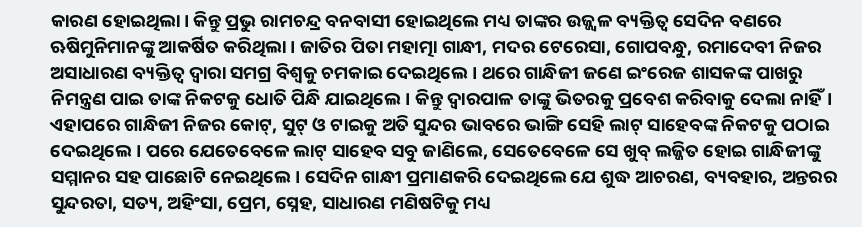କାରଣ ହୋଇଥିଲା। କିନ୍ତୁ ପ୍ରଭୁ ରାମଚନ୍ଦ୍ର ବନବାସୀ ହୋଇଥିଲେ ମଧ୍ୟ ତାଙ୍କର ଉଜ୍ଜ୍ୱଳ ବ୍ୟକ୍ତିତ୍ୱ ସେଦିନ ବଣରେ ଋଷିମୁନିମାନଙ୍କୁ ଆକର୍ଷିତ କରିଥିଲା। ଜାତିର ପିତା ମହାତ୍ମା ଗାନ୍ଧୀ, ମଦର ଟେରେସା, ଗୋପବନ୍ଧୁ, ରମାଦେବୀ ନିଜର ଅସାଧାରଣ ବ୍ୟକ୍ତିତ୍ୱ ଦ୍ୱାରା ସମଗ୍ର ବିଶ୍ୱକୁ ଚମକାଇ ଦେଇଥିଲେ। ଥରେ ଗାନ୍ଧିଜୀ ଜଣେ ଇଂରେଜ ଶାସକଙ୍କ ପାଖରୁ ନିମନ୍ତ୍ରଣ ପାଇ ତାଙ୍କ ନିକଟକୁ ଧୋତି ପିନ୍ଧି ଯାଇଥିଲେ। କିନ୍ତୁ ଦ୍ୱାରପାଳ ତାଙ୍କୁ ଭିତରକୁ ପ୍ରବେଶ କରିବାକୁ ଦେଲା ନାହିଁ। ଏହାପରେ ଗାନ୍ଧିଜୀ ନିଜର କୋଟ୍, ସୁଟ୍ ଓ ଟାଇକୁ ଅତି ସୁନ୍ଦର ଭାବରେ ଭାଙ୍ଗି ସେହି ଲାଟ୍ ସାହେବଙ୍କ ନିକଟକୁ ପଠାଇ ଦେଇଥିଲେ। ପରେ ଯେତେବେଳେ ଲାଟ୍ ସାହେବ ସବୁ ଜାଣିଲେ, ସେତେବେଳେ ସେ ଖୁବ୍ ଲଜ୍ଜିତ ହୋଇ ଗାନ୍ଧିଜୀଙ୍କୁ ସମ୍ମାନର ସହ ପାଛୋଟି ନେଇଥିଲେ। ସେଦିନ ଗାନ୍ଧୀ ପ୍ରମାଣକରି ଦେଇଥିଲେ ଯେ ଶୁଦ୍ଧ ଆଚରଣ, ବ୍ୟବହାର, ଅନ୍ତରର ସୁନ୍ଦରତା, ସତ୍ୟ, ଅହିଂସା, ପ୍ରେମ, ସ୍ନେହ, ସାଧାରଣ ମଣିଷଟିକୁ ମଧ୍ୟ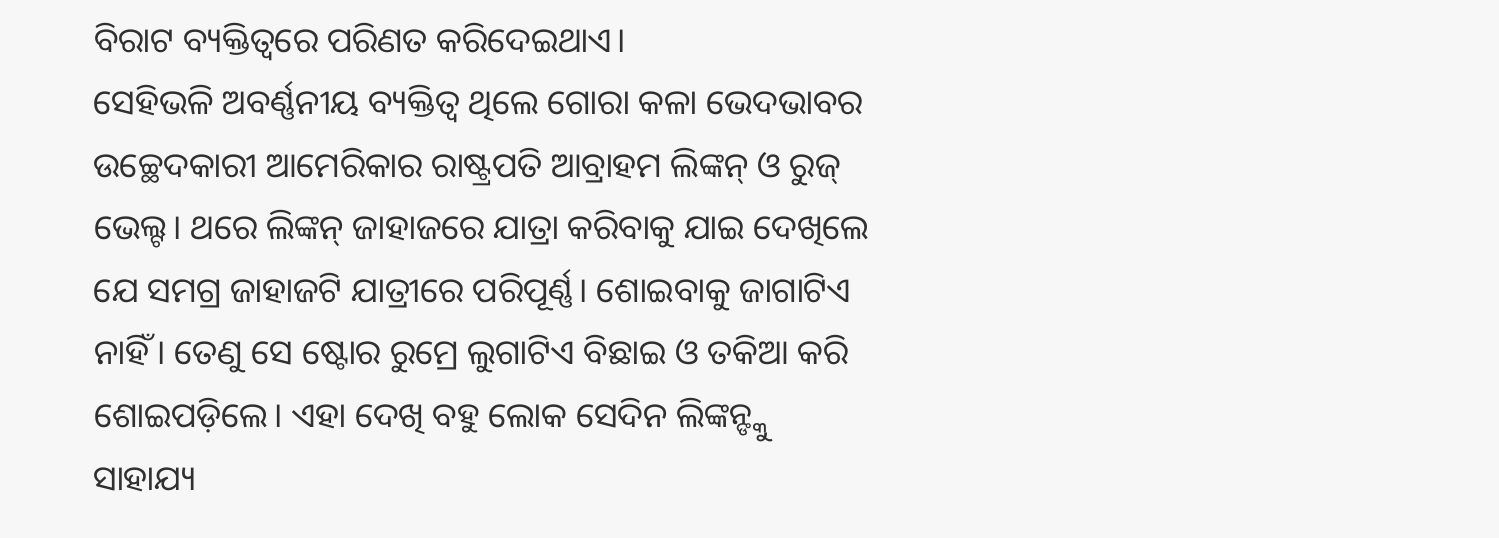ବିରାଟ ବ୍ୟକ୍ତିତ୍ୱରେ ପରିଣତ କରିଦେଇଥାଏ।
ସେହିଭଳି ଅବର୍ଣ୍ଣନୀୟ ବ୍ୟକ୍ତିତ୍ୱ ଥିଲେ ଗୋରା କଳା ଭେଦଭାବର ଉଚ୍ଛେଦକାରୀ ଆମେରିକାର ରାଷ୍ଟ୍ରପତି ଆବ୍ରାହମ ଲିଙ୍କନ୍ ଓ ରୁଜ୍ ଭେଲ୍ଟ। ଥରେ ଲିଙ୍କନ୍ ଜାହାଜରେ ଯାତ୍ରା କରିବାକୁ ଯାଇ ଦେଖିଲେ ଯେ ସମଗ୍ର ଜାହାଜଟି ଯାତ୍ରୀରେ ପରିପୂର୍ଣ୍ଣ। ଶୋଇବାକୁ ଜାଗାଟିଏ ନାହିଁ। ତେଣୁ ସେ ଷ୍ଟୋର ରୁମ୍ରେ ଲୁଗାଟିଏ ବିଛାଇ ଓ ତକିଆ କରି ଶୋଇପଡ଼ିଲେ। ଏହା ଦେଖି ବହୁ ଲୋକ ସେଦିନ ଲିଙ୍କନ୍ଙ୍କୁ ସାହାଯ୍ୟ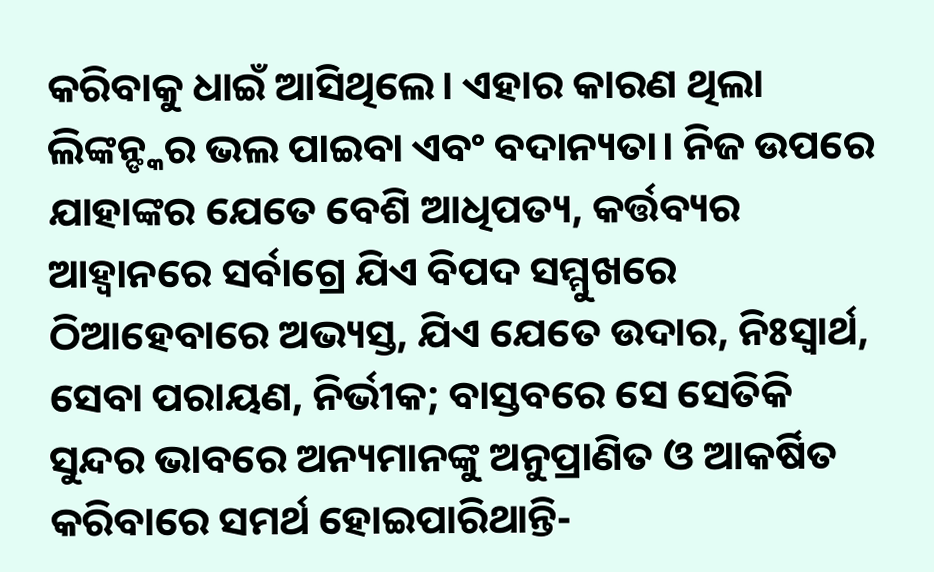କରିବାକୁ ଧାଇଁ ଆସିଥିଲେ। ଏହାର କାରଣ ଥିଲା ଲିଙ୍କନ୍ଙ୍କର ଭଲ ପାଇବା ଏବଂ ବଦାନ୍ୟତା। ନିଜ ଉପରେ ଯାହାଙ୍କର ଯେତେ ବେଶି ଆଧିପତ୍ୟ, କର୍ତ୍ତବ୍ୟର ଆହ୍ବାନରେ ସର୍ବାଗ୍ରେ ଯିଏ ବିପଦ ସମ୍ମୁଖରେ ଠିଆହେବାରେ ଅଭ୍ୟସ୍ତ, ଯିଏ ଯେତେ ଉଦାର, ନିଃସ୍ବାର୍ଥ, ସେବା ପରାୟଣ, ନିର୍ଭୀକ; ବାସ୍ତବରେ ସେ ସେତିକି ସୁନ୍ଦର ଭାବରେ ଅନ୍ୟମାନଙ୍କୁ ଅନୁପ୍ରାଣିତ ଓ ଆକର୍ଷିତ କରିବାରେ ସମର୍ଥ ହୋଇପାରିଥାନ୍ତି-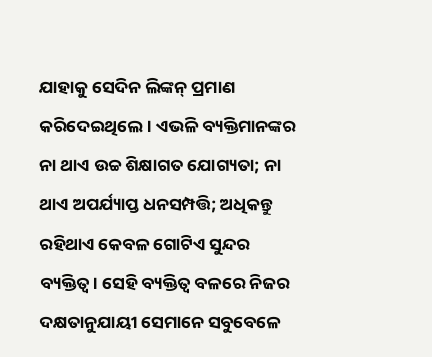ଯାହାକୁ ସେଦିନ ଲିଙ୍କନ୍ ପ୍ରମାଣ କରିଦେଇଥିଲେ। ଏଭଳି ବ୍ୟକ୍ତିମାନଙ୍କର ନା ଥାଏ ଉଚ୍ଚ ଶିକ୍ଷାଗତ ଯୋଗ୍ୟତା; ନା ଥାଏ ଅପର୍ଯ୍ୟାପ୍ତ ଧନସମ୍ପତ୍ତି; ଅଧିକନ୍ତୁ ରହିଥାଏ କେବଳ ଗୋଟିଏ ସୁନ୍ଦର ବ୍ୟକ୍ତିତ୍ୱ। ସେହି ବ୍ୟକ୍ତିତ୍ୱ ବଳରେ ନିଜର ଦକ୍ଷତାନୁଯାୟୀ ସେମାନେ ସବୁବେଳେ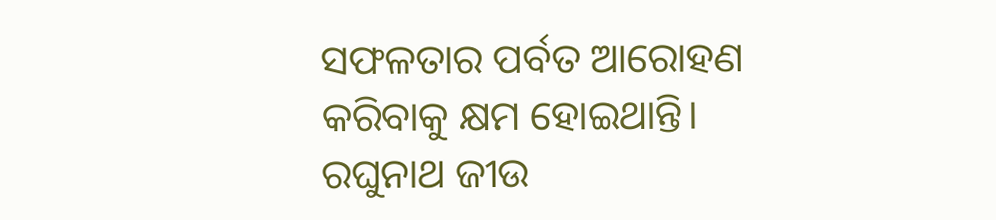ସଫଳତାର ପର୍ବତ ଆରୋହଣ କରିବାକୁ କ୍ଷମ ହୋଇଥାନ୍ତି।
ରଘୁନାଥ ଜୀଉ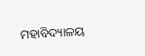ମହାବିଦ୍ୟାଳୟ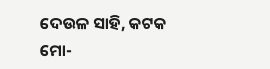ଦେଉଳ ସାହି, କଟକ
ମୋ-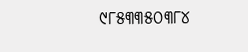୯୮୫୩୩୫୦୩୮୪